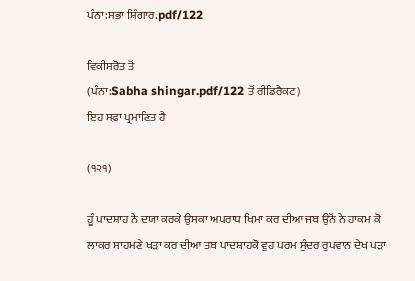ਪੰਨਾ:ਸਭਾ ਸ਼ਿੰਗਾਰ.pdf/122

ਵਿਕੀਸਰੋਤ ਤੋਂ
(ਪੰਨਾ:Sabha shingar.pdf/122 ਤੋਂ ਰੀਡਿਰੈਕਟ)
ਇਹ ਸਫ਼ਾ ਪ੍ਰਮਾਣਿਤ ਹੈ

(੧੨੧)

ਹੂੰ ਪਾਦਸ਼ਾਹ ਨੇ ਦਯਾ ਕਰਕੇ ਉਸਕਾ ਅਪਰਾਧ ਖਿਮਾ ਕਰ ਦੀਆ ਜਬ ਉਨੋਂ ਨੇ ਹਾਕਮ ਕੋ ਲਾਕਰ ਸਾਹਮਣੇ ਖੜਾ ਕਰ ਦੀਆ ਤਬ ਪਾਦਸ਼ਾਹਕੋ ਵੁਹ ਪਰਮ ਸੁੰਦਰ ਰੁਪਵਾਨ ਦੇਖ ਪੜਾ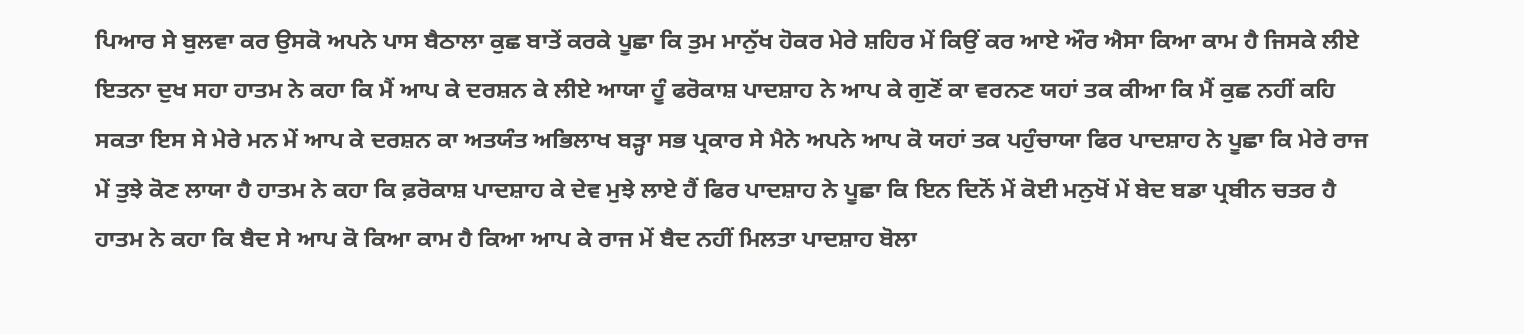ਪਿਆਰ ਸੇ ਬੁਲਵਾ ਕਰ ਉਸਕੋ ਅਪਨੇ ਪਾਸ ਬੈਠਾਲਾ ਕੁਛ ਬਾਤੇਂ ਕਰਕੇ ਪੂਛਾ ਕਿ ਤੁਮ ਮਾਨੁੱਖ ਹੋਕਰ ਮੇਰੇ ਸ਼ਹਿਰ ਮੇਂ ਕਿਉਂ ਕਰ ਆਏ ਔਰ ਐਸਾ ਕਿਆ ਕਾਮ ਹੈ ਜਿਸਕੇ ਲੀਏ ਇਤਨਾ ਦੁਖ ਸਹਾ ਹਾਤਮ ਨੇ ਕਹਾ ਕਿ ਮੈਂ ਆਪ ਕੇ ਦਰਸ਼ਨ ਕੇ ਲੀਏ ਆਯਾ ਹੂੰ ਫਰੋਕਾਸ਼ ਪਾਦਸ਼ਾਹ ਨੇ ਆਪ ਕੇ ਗੁਣੋਂ ਕਾ ਵਰਨਣ ਯਹਾਂ ਤਕ ਕੀਆ ਕਿ ਮੈਂ ਕੁਛ ਨਹੀਂ ਕਹਿ ਸਕਤਾ ਇਸ ਸੇ ਮੇਰੇ ਮਨ ਮੇਂ ਆਪ ਕੇ ਦਰਸ਼ਨ ਕਾ ਅਤਯੰਤ ਅਭਿਲਾਖ ਬੜ੍ਹਾ ਸਭ ਪ੍ਰਕਾਰ ਸੇ ਮੈਨੇ ਅਪਨੇ ਆਪ ਕੋ ਯਹਾਂ ਤਕ ਪਹੁੰਚਾਯਾ ਫਿਰ ਪਾਦਸ਼ਾਹ ਨੇ ਪੂਛਾ ਕਿ ਮੇਰੇ ਰਾਜ ਮੇਂ ਤੁਝੇ ਕੋਣ ਲਾਯਾ ਹੈ ਹਾਤਮ ਨੇ ਕਹਾ ਕਿ ਫ਼ਰੋਕਾਸ਼ ਪਾਦਸ਼ਾਹ ਕੇ ਦੇਵ ਮੁਝੇ ਲਾਏ ਹੈਂ ਫਿਰ ਪਾਦਸ਼ਾਹ ਨੇ ਪੂਛਾ ਕਿ ਇਨ ਦਿਨੋਂ ਮੇਂ ਕੋਈ ਮਨੁਖੋਂ ਮੇਂ ਬੇਦ ਬਡਾ ਪ੍ਰਬੀਨ ਚਤਰ ਹੈ ਹਾਤਮ ਨੇ ਕਹਾ ਕਿ ਬੈਦ ਸੇ ਆਪ ਕੋ ਕਿਆ ਕਾਮ ਹੈ ਕਿਆ ਆਪ ਕੇ ਰਾਜ ਮੇਂ ਬੈਦ ਨਹੀਂ ਮਿਲਤਾ ਪਾਦਸ਼ਾਹ ਬੋਲਾ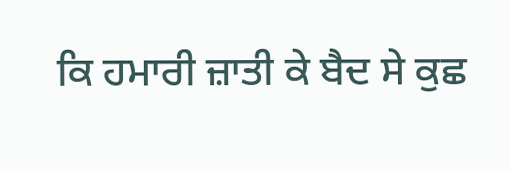ਕਿ ਹਮਾਰੀ ਜ਼ਾਤੀ ਕੇ ਬੈਦ ਸੇ ਕੁਛ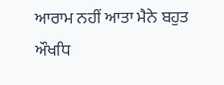ਆਰਾਮ ਨਹੀਂ ਆਤਾ ਮੈਨੇ ਬਹੁਤ ਔਖਧਿ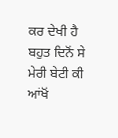ਕਰ ਦੇਖੀ ਹੈ ਬਹੁਤ ਦਿਨੋਂ ਸੇ ਮੇਰੀ ਬੇਟੀ ਕੀ ਆਂਖੋਂ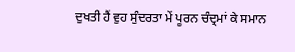ਦੁਖਤੀ ਹੈਂ ਵੁਹ ਸੁੰਦਰਤਾ ਮੇਂ ਪੂਰਨ ਚੰਦ੍ਰਮਾਂ ਕੇ ਸਮਾਨ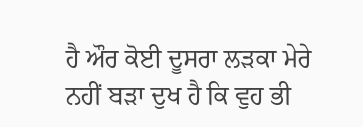ਹੈ ਔਰ ਕੋਈ ਦੂਸਰਾ ਲੜਕਾ ਮੇਰੇ ਨਹੀਂ ਬੜਾ ਦੁਖ ਹੈ ਕਿ ਵੁਹ ਭੀ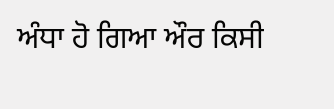ਅੰਧਾ ਹੋ ਗਿਆ ਔਰ ਕਿਸੀ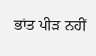ਭਾਂਤ ਪੀੜ ਨਹੀਂ